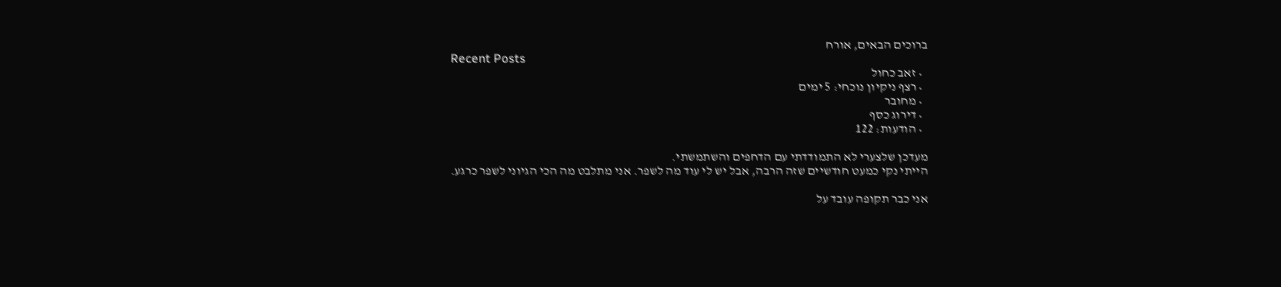ברוכים הבאים, אורח
Recent Posts
  • זאב כחול
  • רצף ניקיון נוכחי: 5 ימים
  • מחובר
  • דירוג כסף
  • הודעות: 122

מעדכן שלצערי לא התמודדתי עם הדחפים והשתמשתי.
הייתי נקי כמעט חודשיים שזה הרבה, אבל יש לי עוד מה לשפר. אני מתלבט מה הכי הגיוני לשפר כרגע.

אני כבר תקופה עובד על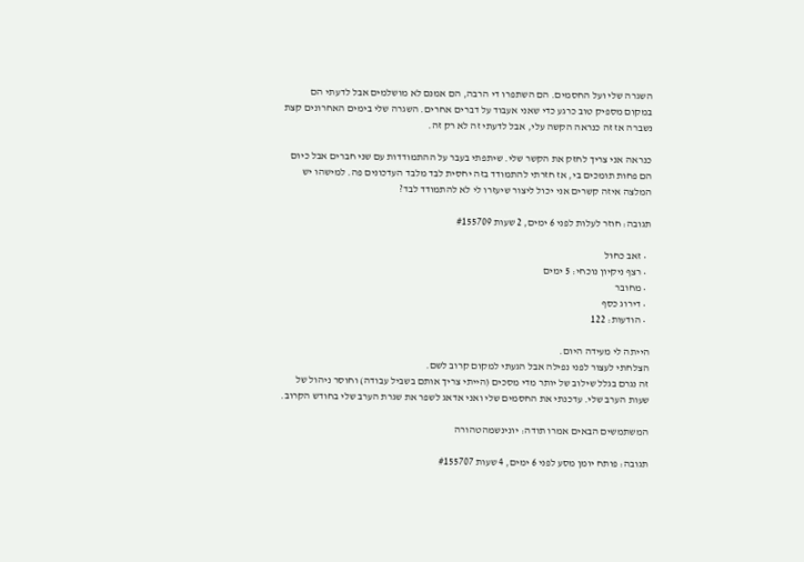השגרה שלי ועל החסמים. הם השתפרו די הרבה, הם אמנם לא מושלמים אבל לדעתי הם במקום מספיק טוב כרגע כדי שאני אעבוד על דברים אחרים. השגרה שלי בימים האחרונים קצת נשברה אז זה כנראה הקשה עלי, אבל לדעתי זה לא רק זה.

כנראה אני צריך לחזק את הקשר שלי. שיתפתי בעבר על ההתמודדות עם שני חברים אבל כיום הם פחות תומכים בי, אז חזרתי להתמודד בזה יחסית לבד מלבד העדכונים פה. למישהו יש המלצה איזה קשרים אני יכול ליצור שיעזרו לי לא להתמודד לבד?

תגובה: חוזר לעלות לפני 6 ימים, 2 שעות #155709

  • זאב כחול
  • רצף ניקיון נוכחי: 5 ימים
  • מחובר
  • דירוג כסף
  • הודעות: 122

הייתה לי מעידה היום.
הצלחתי לעצור לפני נפילה אבל הגעתי למקום קרוב לשם.
זה נגרם בגלל שילוב של יותר מדי מסכים (הייתי צריך אותם בשביל עבודה) וחוסר ניהול של שעות הערב שלי. עדכנתי את החסמים שלי ואני אדאג לשפר את שגרת הערב שלי בחודש הקרוב.

המשתמשים הבאים אמרו תודה: יונינשמהטהורה

תגובה: פותח יומן מסע לפני 6 ימים, 4 שעות #155707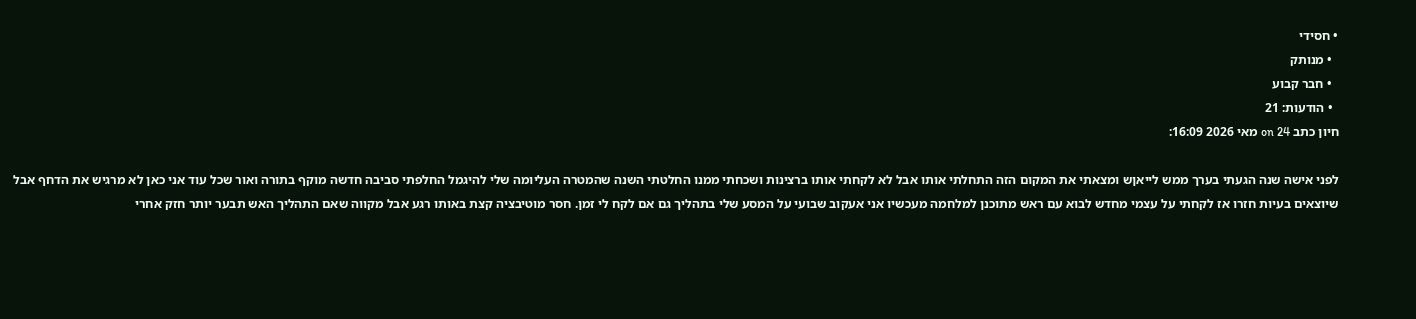• חסידי
  • מנותק
  • חבר קבוע
  • הודעות: 21
חיון כתב on 24 מאי 2026 16:09:

לפני אישה שנה הגעתי בערך ממש לייאןש ומצאתי את המקום הזה התחלתי אותו אבל לא לקחתי אותו ברצינות ושכחתי ממנו החלטתי השנה שהמטרה העליומה שלי להיגמל החלפתי סביבה חדשה מוקף בתורה ואור שכל עוד אני כאן לא מרגיש את הדחף אבל שיוצאים בעיות חזרו אז לקחתי על עצמי מחדש לבוא עם ראש מתוכנן למלחמה מעכשיו אני אעקוב שבועי על המסע שלי בתהליך גם אם לקח לי זמן. חסר מוטיבציה קצת באותו רגע אבל מקווה שאם התהליך האש תבער יותר חזק אחרי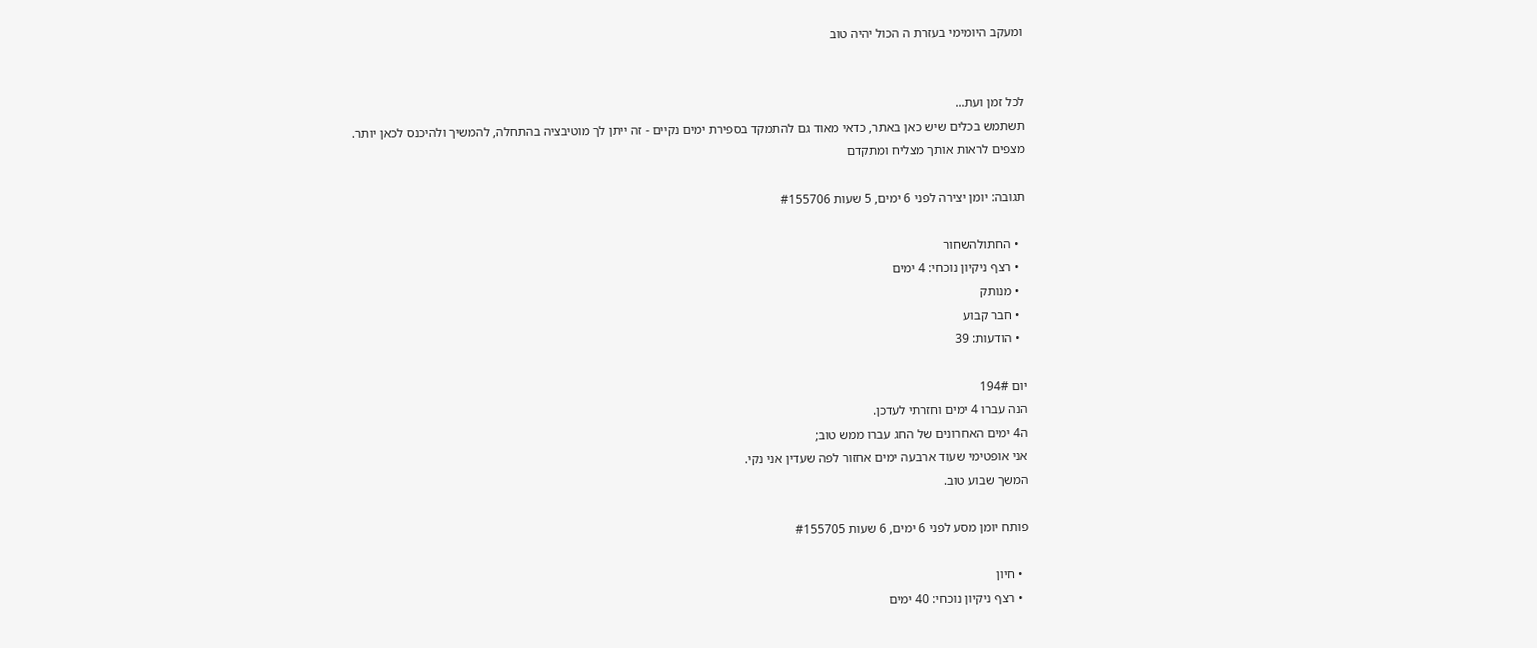ומעקב היומימי בעזרת ה הכול יהיה טוב


לכל זמן ועת...
תשתמש בכלים שיש כאן באתר, כדאי מאוד גם להתמקד בספירת ימים נקיים - זה ייתן לך מוטיבציה בהתחלה, להמשיך ולהיכנס לכאן יותר.
מצפים לראות אותך מצליח ומתקדם

תגובה: יומן יצירה לפני 6 ימים, 5 שעות #155706

  • החתולהשחור
  • רצף ניקיון נוכחי: 4 ימים
  • מנותק
  • חבר קבוע
  • הודעות: 39

יום 194#
הנה עברו 4 ימים וחזרתי לעדכן.
ה4 ימים האחרונים של החג עברו ממש טוב;
אני אופטימי שעוד ארבעה ימים אחזור לפה שעדין אני נקי.
המשך שבוע טוב.

פותח יומן מסע לפני 6 ימים, 6 שעות #155705

  • חיון
  • רצף ניקיון נוכחי: 40 ימים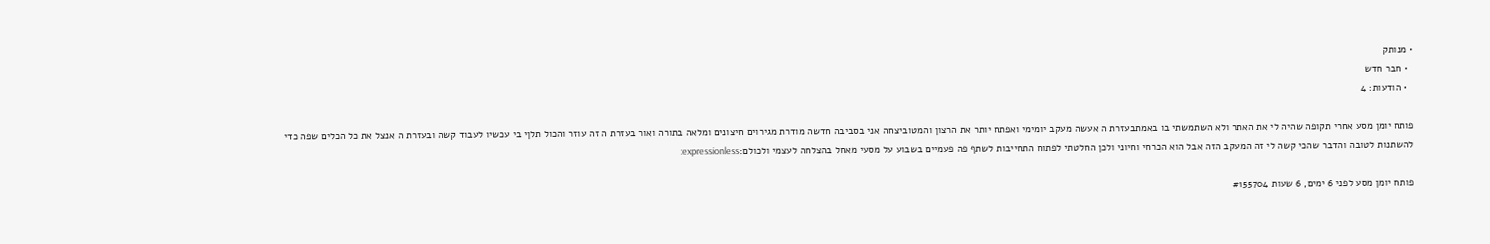• מנותק
  • חבר חדש
  • הודעות: 4

פותח יומן מסע אחרי תקופה שהיה לי את האתר ולא השתמשתי בו באמתבעזרת ה אעשה מעקב יומימי ואפתח יותר את הרצון והמטוביצחה אני בסביבה חדשה מודרת מגירוים חיצונים ומלאה בתורה ואור בעזרת ה זה עוזר והכול תלןי בי עכשיו לעבוד קשה ובעזרת ה אנצל את כל הכלים שפה כדי להשתנות לטובה והדבר שהכי קשה לי זה המעקב הזה אבל הוא הכרחי וחיוני ולכן החלטתי לפתוח התחייבות לשתף פה פעמיים בשבוע על מסעי מאחל בהצלחה לעצמי ולכולם:expressionless:

פותח יומן מסע לפני 6 ימים, 6 שעות #155704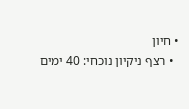• חיון
  • רצף ניקיון נוכחי: 40 ימים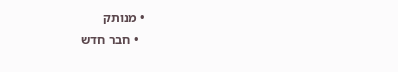• מנותק
  • חבר חדש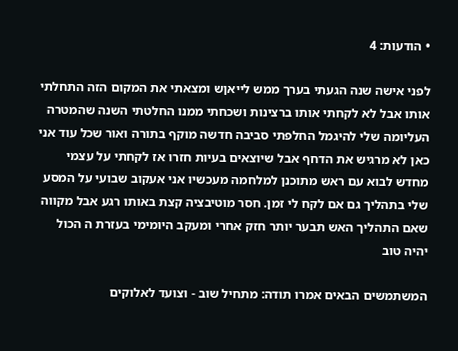• הודעות: 4

לפני אישה שנה הגעתי בערך ממש לייאןש ומצאתי את המקום הזה התחלתי אותו אבל לא לקחתי אותו ברצינות ושכחתי ממנו החלטתי השנה שהמטרה העליומה שלי להיגמל החלפתי סביבה חדשה מוקף בתורה ואור שכל עוד אני כאן לא מרגיש את הדחף אבל שיוצאים בעיות חזרו אז לקחתי על עצמי מחדש לבוא עם ראש מתוכנן למלחמה מעכשיו אני אעקוב שבועי על המסע שלי בתהליך גם אם לקח לי זמן. חסר מוטיבציה קצת באותו רגע אבל מקווה שאם התהליך האש תבער יותר חזק אחרי ומעקב היומימי בעזרת ה הכול יהיה טוב

המשתמשים הבאים אמרו תודה: מתחיל שוב - וצועד לאלוקים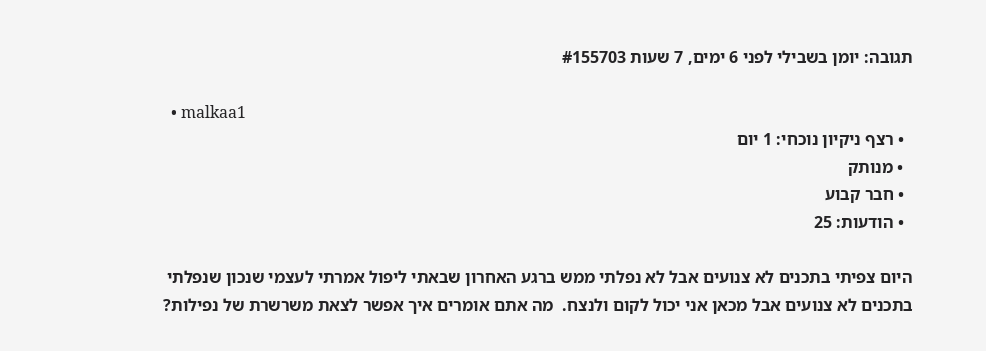תגובה: יומן בשבילי לפני 6 ימים, 7 שעות #155703

  • malkaa1
  • רצף ניקיון נוכחי: 1 יום
  • מנותק
  • חבר קבוע
  • הודעות: 25

היום צפיתי בתכנים לא צנועים אבל לא נפלתי ממש ברגע האחרון שבאתי ליפול אמרתי לעצמי שנכון שנפלתי בתכנים לא צנועים אבל מכאן אני יכול לקום ולנצח.  מה אתם אומרים איך אפשר לצאת משרשרת של נפילות?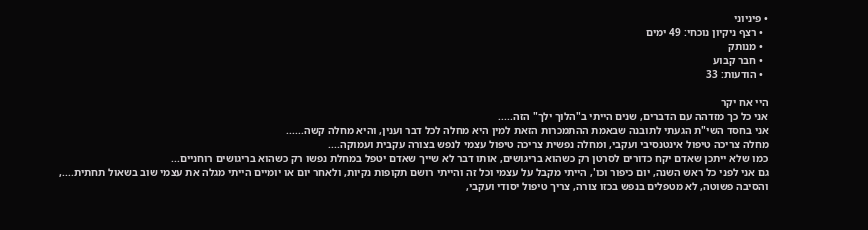• פיניוני
  • רצף ניקיון נוכחי: 49 ימים
  • מנותק
  • חבר קבוע
  • הודעות: 33

היי אח יקר
אני כל כך מזדהה עם הדברים, שנים הייתי ב"הלוך ילך" הזה.....
אני בחסד השי"ת הגעתי לתובנה שבאמת ההתמכרות הזאת למין היא מחלה לכל דבר וענין, והיא מחלה קשה......
מחלה צריכה טיפול אינטנסיבי ועקבי, ומחלה נפשית צריכה טיפול עצמי לנפש בצורה עקבית ועמוקה....
כמו שלא ייתכן שאדם יקח כדורים לסרטן רק כשהוא בריגושים, אותו דבר לא שייך שאדם יטפל במחלת נפשו רק כשהוא בריגושים רוחניים...
גם אני לפני כל ראש השנה, יום כיפור וכו', הייתי מקבל על עצמי וכל זה והייתי רושם תקופות נקיות, ולאחר יום או יומיים הייתי מגלה את עצמי שוב בשאול תחתית...., והסיבה פשוטה, לא מטפלים בנפש בכזו צורה, צריך טיפול יסודי ועקבי,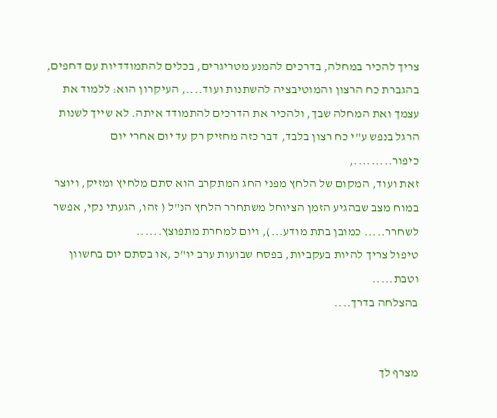צריך להכיר במחלה, בדרכים להמנע מטריגרים, בכלים להתמודדיות עם דחפים, בהגברת כח הרצון והמוטיבציה להשתנות ועוד...., העיקרון הוא: ללמוד את עצמך ואת המחלה שבך, ולהכיר את הדרכים להתמודד איתה. לא שייך לשנות הרגל בנפש ע"י כח רצון בלבד, דבר כזה מחזיק רק עד יום אחרי יום כיפור.........,
זאת ועוד, המקום של הלחץ מפני החג המתקרב הוא סתם מלחיץ ומזיק, ויוצר במוח מצב שבהגיע הזמן הציוחל משתחרר הלחץ הנ"ל ( זהו, הגעתי נקי, אפשר לשחרר..... כמובן בתת מודע...), ויום למחרת מתפוצץ......
טיפול צריך להיות בעקביות, בפסח שבועות ערב יו"כ ,או בסתם יום בחשוון וטבת.....
בהצלחה בדרך....


מצרף לך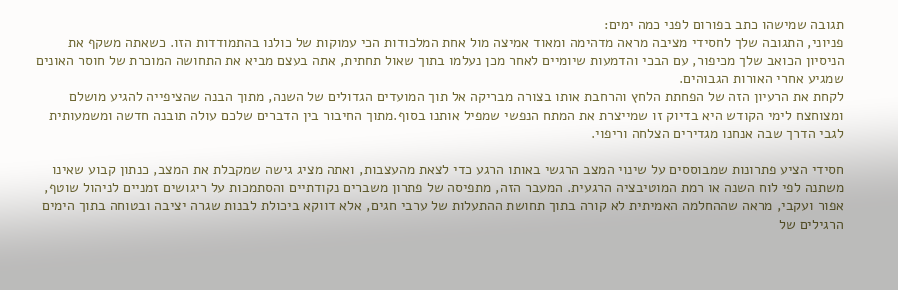תגובה שמישהו כתב בפורום לפני כמה ימים:
פניוני, התגובה שלך לחסידי מציבה מראה מדהימה ומאוד אמיצה מול אחת המלכודות הכי עמוקות של כולנו בהתמודדות הזו. כשאתה משקף את הניסיון הכואב שלך מכיפור, עם הבכי והדמעות שיומיים לאחר מכן נעלמו בתוך שאול תחתית, אתה בעצם מביא את התחושה המוכרת של חוסר האונים שמגיע אחרי האורות הגבוהים.
לקחת את הרעיון הזה של הפחתת הלחץ והרחבת אותו בצורה מבריקה אל תוך המועדים הגדולים של השנה, מתוך הבנה שהציפייה להגיע מושלם ומצוחצח לימי הקודש היא בדיוק זו שמייצרת את המתח הנפשי שמפיל אותנו בסוף.מתוך החיבור בין הדברים שלכם עולה תובנה חדשה ומשמעותית לגבי הדרך שבה אנחנו מגדירים הצלחה וריפוי.

חסידי הציע פתרונות שמבוססים על שינוי המצב הרגשי באותו הרגע כדי לצאת מהעצבות, ואתה מציג גישה שמקבלת את המצב, כנתון קבוע שאינו משתנה לפי לוח השנה או רמת המוטיבציה הרגעית. המעבר הזה, מתפיסה של פתרון משברים נקודתיים והסתמכות על ריגושים זמניים לניהול שוטף, אפור ועקבי, מראה שההחלמה האמיתית לא קורה בתוך תחושת ההתעלות של ערבי חגים, אלא דווקא ביכולת לבנות שגרה יציבה ובטוחה בתוך הימים הרגילים של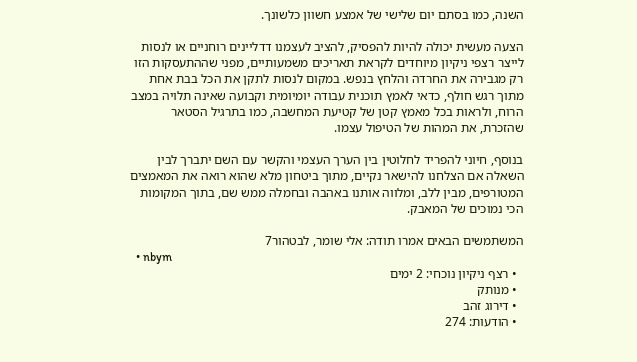השנה, כמו בסתם יום שלישי של אמצע חשוון כלשונך.

הצעה מעשית יכולה להיות להפסיק, להציב לעצמנו דדליינים רוחניים או לנסות לייצר רצפי ניקיון מיוחדים לקראת תאריכים משמעותיים, מפני שההתעסקות הזו רק מגבירה את החרדה והלחץ בנפש. במקום לנסות לתקן את הכל בבת אחת מתוך רגש חולף, כדאי לאמץ תוכנית עבודה יומיומית וקבועה שאינה תלויה במצב הרוח, ולראות בכל מאמץ קטן של קטיעת המחשבה, כמו בתרגיל הסטאר שהזכרת, את המהות של הטיפול עצמו.

בנוסף, חיוני להפריד לחלוטין בין הערך העצמי והקשר עם השם יתברך לבין השאלה אם הצלחנו להישאר נקיים, מתוך ביטחון מלא שהוא רואה את המאמצים המטורפים, מבין ללב, ומלווה אותנו באהבה ובחמלה ממש שם, בתוך המקומות הכי נמוכים של המאבק.

המשתמשים הבאים אמרו תודה: אלי שומר, לבטהור7
  • nbym
  • רצף ניקיון נוכחי: 2 ימים
  • מנותק
  • דירוג זהב
  • הודעות: 274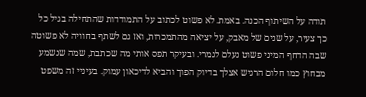תודה על השיתוף הכנה. באמת. לא פשוט לכתוב על התמודדות שהתחילה בגיל כל כך צעיר, על שנים של מאבק, על יציאה מהתמכרות, ואז גם לשתף בחוויה לא פשוטה שבה הדחף המיני פשוט נעלם לגמרי. ובעיקר תפס אותי מה שכתבת, שמה שנשמע מבחוץ כמו חלום הרגיש אצלך בדיוק הפוך והביא לדיכאון עמוק. בעיניי זה משפט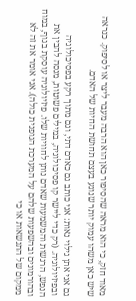מאוד חזק, כי הוא מראה שהסיפור כאן הוא הרבה מעבר ליצר או לסיפוק. כנראה שיש כאן משהו עמוק יותר שנוגע בעצם תחושת החיות של האדם.

גם אני אתן גילוי נאות: אני כותב גם כאדם דתי, וגם מתוך רקע בפסיכולוגיה ובפיזיולוגיה. (רק כדי ליישר קו פסיכולוגיה, במילים פשוטות, מנסה להבין את הנפש, הרגשות והמשמעות שאדם נותן לחוויות שלו. פיזיולוגיה עוסקת בגוף, במוח ובהורמונים ובהשפעות שלהם על המערכת הגופנית כולה). אני אומר את זה לא ממקום של התנשאות או כי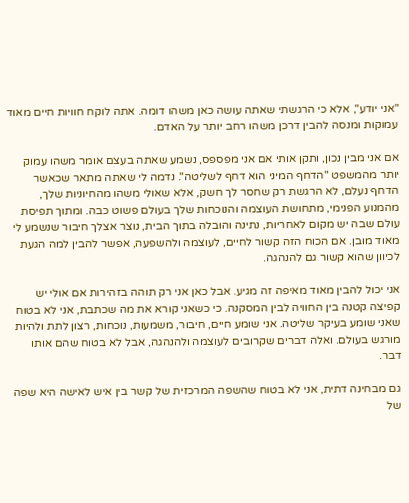"אני יודע", אלא כי הרגשתי שאתה עושה כאן משהו דומה. אתה לוקח חוויות חיים מאוד עמוקות ומנסה להבין דרכן משהו רחב יותר על האדם.

אם אני מבין נכון, ותקן אותי אם אני מפספס, נשמע שאתה בעצם אומר משהו עמוק יותר מהמשפט "הדחף המיני הוא דחף לשליטה". נדמה לי שאתה מתאר שכאשר הדחף נעלם, לא הרגשת רק שחסר לך חשק, אלא שאולי משהו מהחיוניות שלך, מהמנוע הפנימי, מתחושת העוצמה והנוכחות שלך בעולם פשוט כבה. ומתוך תפיסת עולם שבה יש מקום לאחריות, נתינה והובלה בתוך הבית, נוצר אצלך חיבור שנשמע לי מאוד מובן. אם הכוח הזה קשור לחיים, לעוצמה ולהשפעה, אפשר להבין למה הגעת לכיוון שהוא קשור גם להנהגה.

אני יכול להבין מאוד מאיפה זה מגיע. אבל כאן אני רק תוהה בזהירות אם אולי יש קפיצה קטנה בין החוויה לבין המסקנה. כי כשאני קורא את מה שכתבת, אני לא בטוח שאני שומע בעיקר שליטה. אני שומע חיים, חיבור, משמעות, נוכחות, רצון לתת ולהיות מורגש בעולם. ואלה דברים שקרובים לעוצמה ולהנהגה, אבל לא בטוח שהם אותו דבר.

גם מבחינה דתית, אני לא בטוח שהשפה המרכזית של קשר בין איש לאישה היא שפה של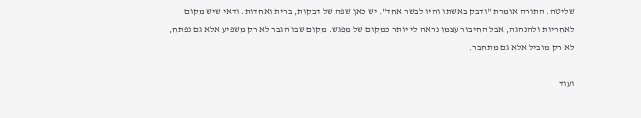שליטה. התורה אומרת "ודבק באשתו והיו לבשר אחד". יש כאן שפה של דבקות, ברית ואחדות. ודאי שיש מקום לאחריות ולהנהגה, אבל החיבור עצמו נראה לי יותר כמקום של מפגש. מקום שבו הגבר לא רק משפיע אלא גם נפתח, לא רק מוביל אלא גם מתחבר.

ועוד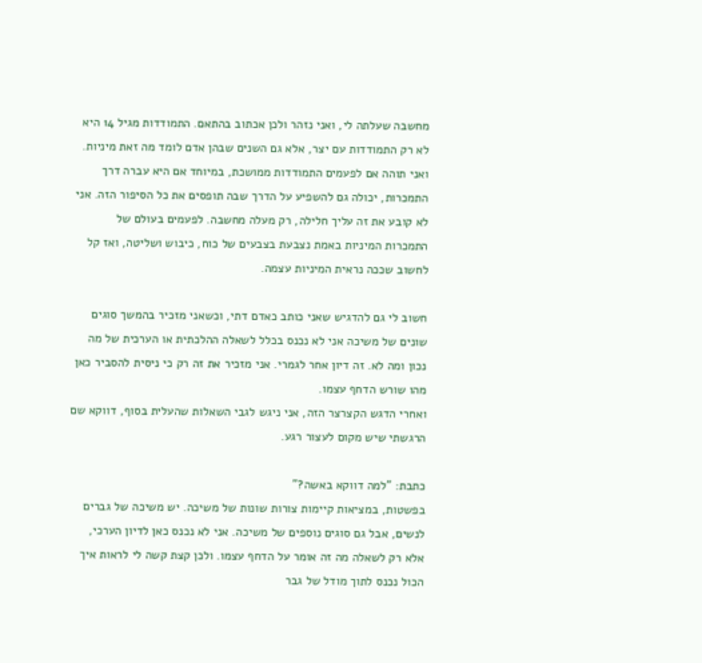מחשבה שעלתה לי, ואני נזהר ולכן אכתוב בהתאם. התמודדות מגיל 14 היא לא רק התמודדות עם יצר, אלא גם השנים שבהן אדם לומד מה זאת מיניות. ואני תוהה אם לפעמים התמודדות ממושכת, במיוחד אם היא עברה דרך התמכרות, יכולה גם להשפיע על הדרך שבה תופסים את כל הסיפור הזה. אני לא קובע את זה עליך חלילה, רק מעלה מחשבה. לפעמים בעולם של התמכרות המיניות באמת נצבעת בצבעים של כוח, כיבוש ושליטה, ואז קל לחשוב שככה נראית המיניות עצמה.

חשוב לי גם להדגיש שאני כותב כאדם דתי, וכשאני מזכיר בהמשך סוגים שונים של משיכה אני לא נכנס בכלל לשאלה ההלכתית או הערכית של מה נכון ומה לא. זה דיון אחר לגמרי. אני מזכיר את זה רק כי ניסית להסביר כאן מהו שורש הדחף עצמו.
ואחרי הדגש הקצרצר הזה, אני ניגש לגבי השאלות שהעלית בסוף, דווקא שם הרגשתי שיש מקום לעצור רגע.

כתבת: "למה דווקא באשה?"
בפשטות, במציאות קיימות צורות שונות של משיכה. יש משיכה של גברים לנשים, אבל גם סוגים נוספים של משיכה. אני לא נכנס כאן לדיון הערכי, אלא רק לשאלה מה זה אומר על הדחף עצמו. ולכן קצת קשה לי לראות איך הכול נכנס לתוך מודל של גבר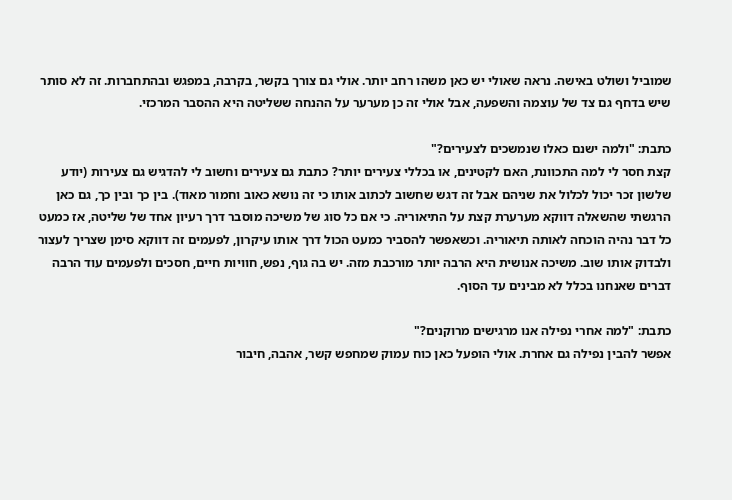שמוביל ושולט באישה. נראה שאולי יש כאן משהו רחב יותר. אולי גם צורך בקשר, בקרבה, במפגש ובהתחברות. זה לא סותר שיש בדחף גם צד של עוצמה והשפעה, אבל אולי זה כן מערער על ההנחה ששליטה היא ההסבר המרכזי.

כתבת: "ולמה ישנם כאלו שנמשכים לצעירים?"
קצת חסר לי למה התכוונת, האם לקטינים, או בכללי צעירים יותר? כתבת גם צעירים וחשוב לי להדגיש גם צעירות (יודע שלשון זכר יכול לכלול את שניהם אבל זה דגש שחשוב לכתוב אותו כי זה נושא כאוב וחמור מאוד). בין כך ובין כך, גם כאן הרגשתי שהשאלה דווקא מערערת קצת על התיאוריה. כי אם כל סוג של משיכה מוסבר דרך רעיון אחד של שליטה, אז כמעט כל דבר נהיה הוכחה לאותה תיאוריה. וכשאפשר להסביר כמעט הכול דרך אותו עיקרון, לפעמים זה דווקא סימן שצריך לעצור ולבדוק אותו שוב. משיכה אנושית היא הרבה יותר מורכבת מזה. יש בה גוף, נפש, חוויות חיים, חסכים ולפעמים עוד הרבה דברים שאנחנו בכלל לא מבינים עד הסוף.

כתבת: "למה אחרי נפילה אנו מרגישים מרוקנים?"
אפשר להבין נפילה גם אחרת. אולי הופעל כאן כוח עמוק שמחפש קשר, אהבה, חיבור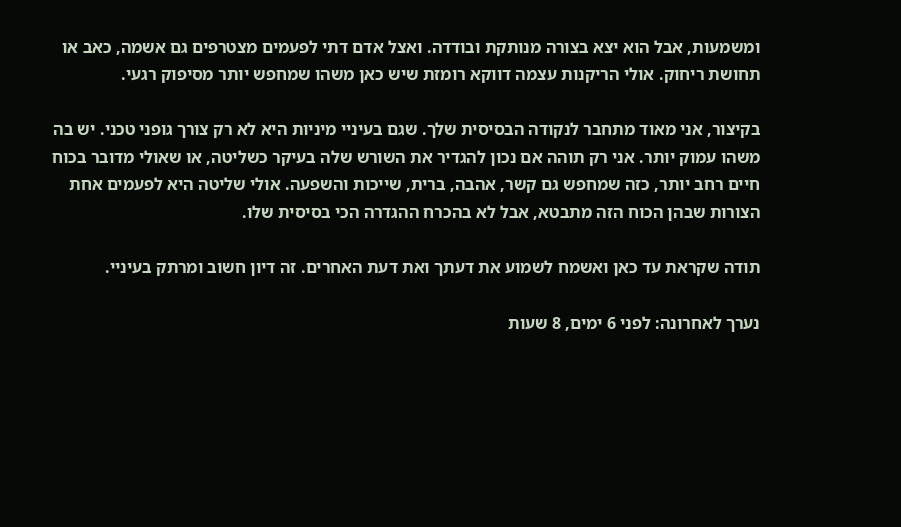ומשמעות, אבל הוא יצא בצורה מנותקת ובודדה. ואצל אדם דתי לפעמים מצטרפים גם אשמה, כאב או תחושת ריחוק. אולי הריקנות עצמה דווקא רומזת שיש כאן משהו שמחפש יותר מסיפוק רגעי.

בקיצור, אני מאוד מתחבר לנקודה הבסיסית שלך. שגם בעיניי מיניות היא לא רק צורך גופני טכני. יש בה משהו עמוק יותר. אני רק תוהה אם נכון להגדיר את השורש שלה בעיקר כשליטה, או שאולי מדובר בכוח חיים רחב יותר, כזה שמחפש גם קשר, אהבה, ברית, שייכות והשפעה. אולי שליטה היא לפעמים אחת הצורות שבהן הכוח הזה מתבטא, אבל לא בהכרח ההגדרה הכי בסיסית שלו.

תודה שקראת עד כאן ואשמח לשמוע את דעתך ואת דעת האחרים. זה דיון חשוב ומרתק בעיניי.

נערך לאחרונה: לפני 6 ימים, 8 שעות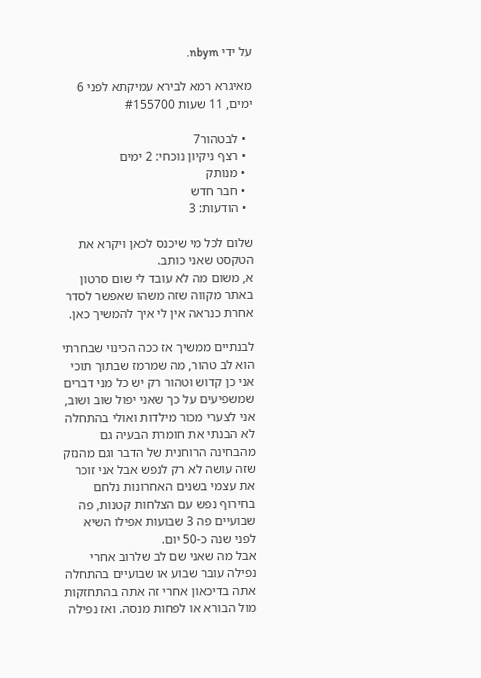על ידי nbym.

מאיגרא רמא לבירא עמיקתא לפני 6 ימים, 11 שעות #155700

  • לבטהור7
  • רצף ניקיון נוכחי: 2 ימים
  • מנותק
  • חבר חדש
  • הודעות: 3

שלום לכל מי שיכנס לכאן ויקרא את הטקסט שאני כותב.
א, משום מה לא עובד לי שום סרטון באתר מקווה שזה משהו שאפשר לסדר אחרת כנראה אין לי איך להמשיך כאן.

לבנתיים ממשיך אז ככה הכינוי שבחרתי הוא לב טהור, מה שמרמז שבתוך תוכי אני כן קדוש וטהור רק יש כל מני דברים שמשפיעים על כך שאני יפול שוב ושוב, אני לצערי מכור מילדות ואולי בהתחלה לא הבנתי את חומרת הבעיה גם מהבחינה הרוחנית של הדבר וגם מהנזק שזה עושה לא רק לנפש אבל אני זוכר את עצמי בשנים האחרונות נלחם בחירוף נפש עם הצלחות קטנות, פה שבועיים פה 3 שבועות אפילו השיא לפני שנה כ-50 יום.
אבל מה שאני שם לב שלרוב אחרי נפילה עובר שבוע או שבועיים בהתחלה אתה בדיכאון אחרי זה אתה בהתחזקות מול הבורא או לפחות מנסה. ואז נפילה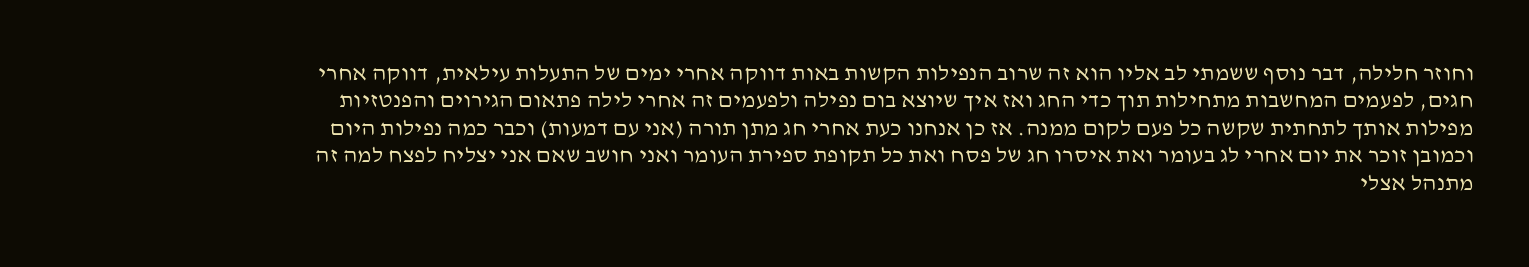וחוזר חלילה, דבר נוסף ששמתי לב אליו הוא זה שרוב הנפילות הקשות באות דווקה אחרי ימים של התעלות עילאית, דווקה אחרי חגים, לפעמים המחשבות מתחילות תוך כדי החג ואז איך שיוצא בום נפילה ולפעמים זה אחרי לילה פתאום הגירוים והפנטזיות מפילות אותך לתחתית שקשה כל פעם לקום ממנה. אז כן אנחנו כעת אחרי חג מתן תורה (אני עם דמעות) וכבר כמה נפילות היום וכמובן זוכר את יום אחרי לג בעומר ואת איסרו חג של פסח ואת כל תקופת ספירת העומר ואני חושב שאם אני יצליח לפצח למה זה מתנהל אצלי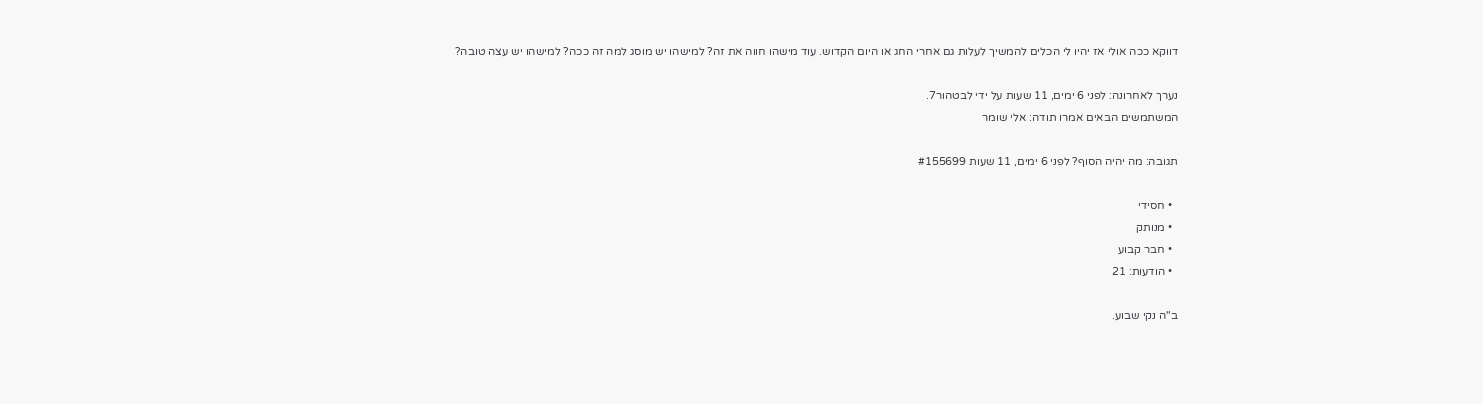דווקא ככה אולי אז יהיו לי הכלים להמשיך לעלות גם אחרי החג או היום הקדוש. עוד מישהו חווה את זה? למישהו יש מוסג למה זה ככה? למישהו יש עצה טובה?

נערך לאחרונה: לפני 6 ימים, 11 שעות על ידי לבטהור7.
המשתמשים הבאים אמרו תודה: אלי שומר

תגובה: מה יהיה הסוף? לפני 6 ימים, 11 שעות #155699

  • חסידי
  • מנותק
  • חבר קבוע
  • הודעות: 21

ב"ה נקי שבוע.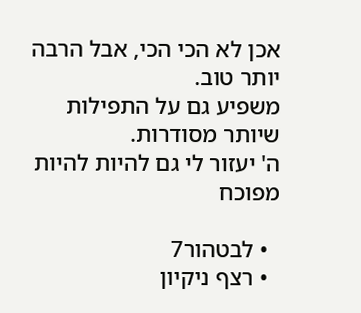אכן לא הכי הכי, אבל הרבה יותר טוב.
משפיע גם על התפילות שיותר מסודרות.
ה' יעזור לי גם להיות להיות מפוכח

  • לבטהור7
  • רצף ניקיון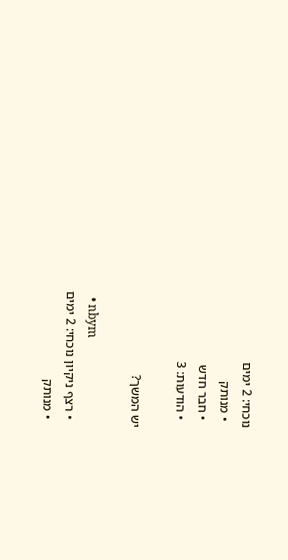נוכחי: 2 ימים
  • מנותק
  • חבר חדש
  • הודעות: 3

יש המשך?

  • nbym
  • רצף ניקיון נוכחי: 2 ימים
  • מנותק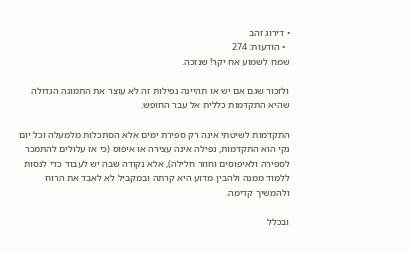• דירוג זהב
  • הודעות: 274
שמח לשמוע אח יקר! שנזכה.

ולזכור שגם אם יש או תהיינה נפילות זה לא עוצר את התמונה הגדולה שהיא התקדמות כללית אל עבר החופש.

התקדמות לשיטתי אינה רק ספירת ימים אלא הסתכלות מלמעלה וכל יום נקי הוא התקדמות, נפילה אינה עצירה או איפוס (כי אז עלולים להתמכר לספירה ולאיפוסים וחוזר חלילה), אלא נקודה שבה יש לעבוד כדי לנסות ללמוד ממנה ולהבין מדוע היא קרתה ובמקביל לא לאבד את הרוח ולהמשיך קדימה.

ובכלל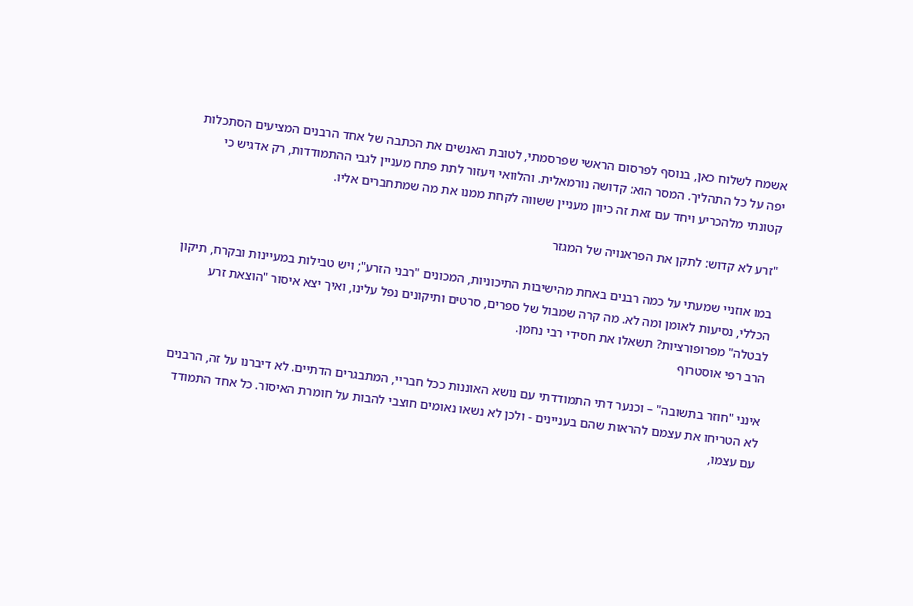אשמח לשלוח כאן, בנוסף לפרסום הראשי שפרסמתי, לטובת האנשים את הכתבה של אחד הרבנים המציעים הסתכלות יפה על כל התהליך. המסר הוא: קדושה נורמאלית. והלוואי ויעזור לתת פתח מעניין לגבי ההתמודדות, רק אדגיש כי קטונתי מלהכריע ויחד עם זאת זה כיוון מעניין ששווה לקחת ממנו את מה שמתחברים אליו.

"זרע לא קדוש: לתקן את הפראנויה של המגזר

במו אוזניי שמעתי על כמה רבנים באחת מהישיבות התיכוניות, המכונים "רבני הזרע"; ויש טבילות במעיינות ובקרח, תיקון הכללי, נסיעות לאומן ומה לא. מה קרה שמבול של ספרים, סרטים ותיקונים נפל עלינו, ואיך יצא איסור "הוצאת זרע לבטלה" מפרופורציות? תשאלו את חסידי רבי נחמן.
הרב רפי אוסטרוף

אינני "חוזר בתשובה" – וכנער דתי התמודדתי עם נושא האוננות ככל חבריי, המתבגרים הדתיים. לא דיברנו על זה, הרבנים לא הטריחו את עצמם להראות שהם בעניינים - ולכן לא נשאו נאומים חוצבי להבות על חומרת האיסור. כל אחד התמודד עם עצמו,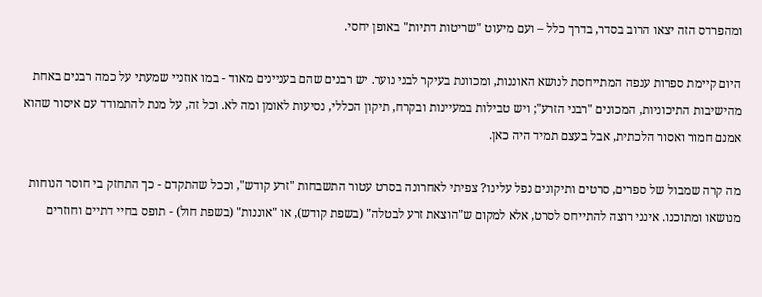ומהפרדס הזה יצאו הרוב בסדר, בדרך כלל – ועם מיעוט "שריטות דתיות" באופן יחסי.

היום קיימת ספרות ענפה המתייחסת לנושא האוננות, ומכוונת בעיקר לבני נוער. יש רבנים שהם בעניינים מאוד - במו אוזניי שמעתי על כמה רבנים באחת מהישיבות התיכוניות, המכונים "רבני הזרע"; ויש טבילות במעיינות ובקרח, תיקון הכללי, נסיעות לאומן ומה לא. וכל זה, על מנת להתמודד עם איסור שהוא אמנם חמור ואסור הלכתית, אבל בעצם תמיד היה כאן.

מה קרה שמבול של ספרים, סרטים ותיקונים נפל עלינו? צפיתי לאחרונה בסרט עטור התשבחות "זרע קודש", וככל שהתקדם - כך התחזק בי חוסר הנוחות מנושאו ומתוכנו. אינני רוצה להתייחס לסרט, אלא למקום ש"הוצאת זרע לבטלה" (בשפת קודש), או "אוננות" (בשפת חול) - תופס בחיי דתיים וחוזרים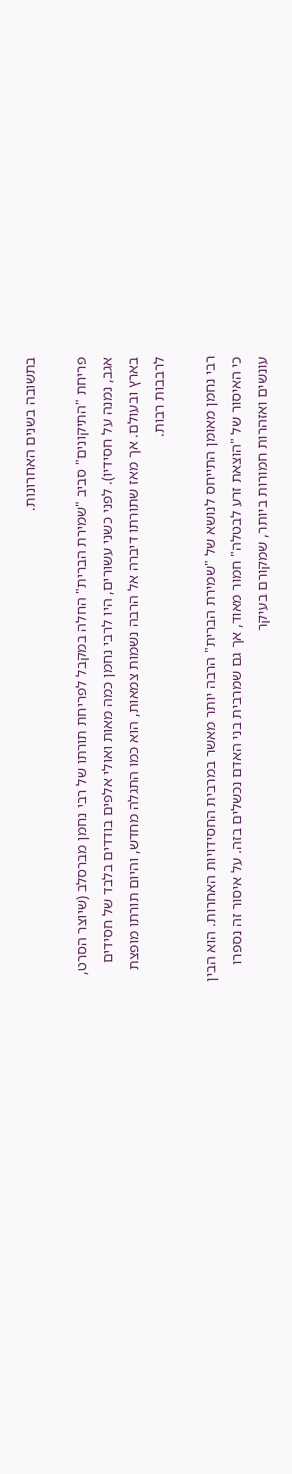בתשובה בשנים האחרונות.

פריחת "התיקונים" סביב "שמירת הברית" החלה במקבל לפריחת תורתו של רבי נחמן מברסלב (שיוצר הסרט, אגב, נמנה על חסידיו). לפני כשני עשורים, היו לרבי נחמן כמה מאות ואולי אלפים בודדים בלבד של חסידים בארץ ובעולם. אך מאז שתורתו דיברה אל הרבה נשמות צמאות, הוא כמו התגלה מחדש, והיום תורתו מופצת לרבבות רבות.

רבי נחמן מאומן התייחס לנושא של "שמירת הברית" הרבה יותר מאשר במרבית החסידויות האחרות. הוא הבין כי האיסור של "הוצאת זרע לבטלה" חמור מאוד, אך גם שמרבית בני האדם נכשלים בזה. על איסור זה נספרו עונשים ואזהרות חמורות ביותר, שמקורם בעיקר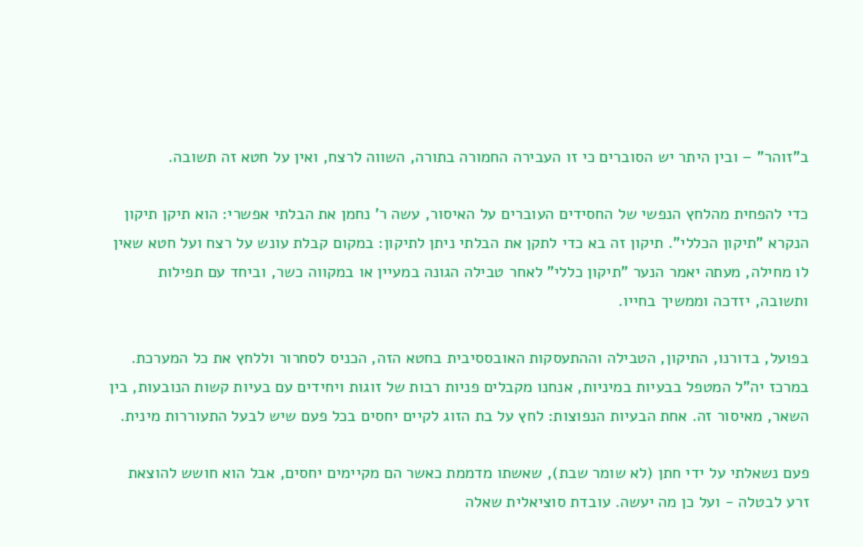ב"זוהר" – ובין היתר יש הסוברים כי זו העבירה החמורה בתורה, השווה לרצח, ואין על חטא זה תשובה.

כדי להפחית מהלחץ הנפשי של החסידים העוברים על האיסור, עשה ר' נחמן את הבלתי אפשרי: הוא תיקן תיקון הנקרא "תיקון הכללי". תיקון זה בא כדי לתקן את הבלתי ניתן לתיקון: במקום קבלת עונש על רצח ועל חטא שאין לו מחילה, מעתה יאמר הנער "תיקון כללי" לאחר טבילה הגונה במעיין או במקווה כשר, וביחד עם תפילות ותשובה, יזדכה וממשיך בחייו.

בפועל, בדורנו, התיקון, הטבילה וההתעסקות האובססיבית בחטא הזה, הכניס לסחרור וללחץ את כל המערכת. במרכז יה"ל המטפל בבעיות במיניות, אנחנו מקבלים פניות רבות של זוגות ויחידים עם בעיות קשות הנובעות, בין השאר, מאיסור זה. אחת הבעיות הנפוצות: לחץ על בת הזוג לקיים יחסים בכל פעם שיש לבעל התעוררות מינית.

פעם נשאלתי על ידי חתן (לא שומר שבת), שאשתו מדממת כאשר הם מקיימים יחסים, אבל הוא חושש להוצאת זרע לבטלה - ועל כן מה יעשה. עובדת סוציאלית שאלה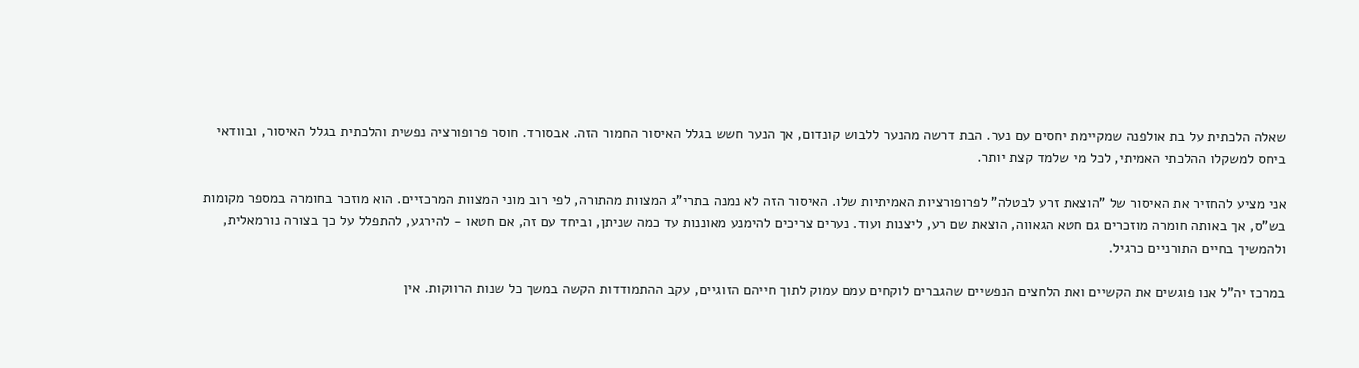שאלה הלכתית על בת אולפנה שמקיימת יחסים עם נער. הבת דרשה מהנער ללבוש קונדום, אך הנער חשש בגלל האיסור החמור הזה. אבסורד. חוסר פרופורציה נפשית והלכתית בגלל האיסור, ובוודאי ביחס למשקלו ההלכתי האמיתי, לכל מי שלמד קצת יותר.

אני מציע להחזיר את האיסור של "הוצאת זרע לבטלה" לפרופורציות האמיתיות שלו. האיסור הזה לא נמנה בתרי"ג המצוות מהתורה, לפי רוב מוני המצוות המרכזיים. הוא מוזכר בחומרה במספר מקומות בש"ס, אך באותה חומרה מוזכרים גם חטא הגאווה, הוצאת שם רע, ליצנות ועוד. נערים צריכים להימנע מאוננות עד כמה שניתן, וביחד עם זה, אם חטאו - להירגע, להתפלל על כך בצורה נורמאלית, ולהמשיך בחיים התורניים כרגיל.

במרכז יה"ל אנו פוגשים את הקשיים ואת הלחצים הנפשיים שהגברים לוקחים עמם עמוק לתוך חייהם הזוגיים, עקב ההתמודדות הקשה במשך כל שנות הרווקות. אין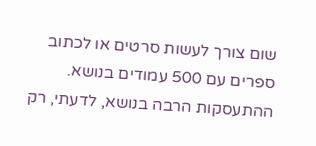שום צורך לעשות סרטים או לכתוב ספרים עם 500 עמודים בנושא. ההתעסקות הרבה בנושא, לדעתי, רק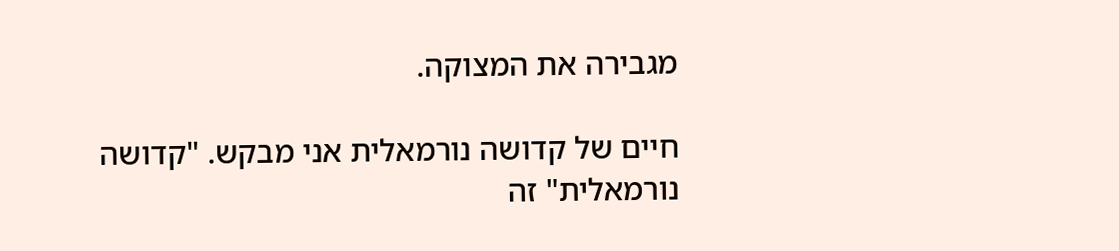מגבירה את המצוקה.

חיים של קדושה נורמאלית אני מבקש. "קדושה נורמאלית" זה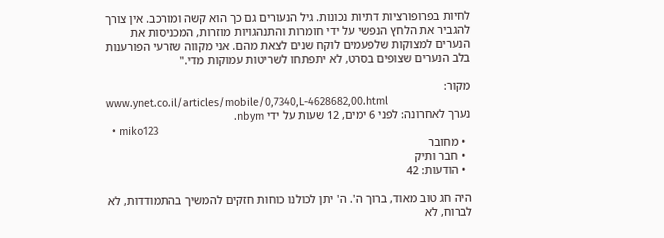לחיות בפרופורציות דתיות נכונות. גיל הנעורים גם כך הוא קשה ומורכב. אין צורך להגביר את הלחץ הנפשי על ידי חומרות והתנהגויות מוזרות, המכניסות את הנערים למצוקות שלפעמים לוקח שנים לצאת מהם. אני מקווה שזרעי הפורענות בלב הנערים שצופים בסרט, לא יתפתחו לשריטות עמוקות מדי."

מקור:
www.ynet.co.il/articles/mobile/0,7340,L-4628682,00.html
נערך לאחרונה: לפני 6 ימים, 12 שעות על ידי nbym.
  • miko123
  • מחובר
  • חבר ותיק
  • הודעות: 42

היה חג טוב מאוד, ברוך ה'. ה' יתן לכולנו כוחות חזקים להמשיך בהתמודדות, לא לברוח, לא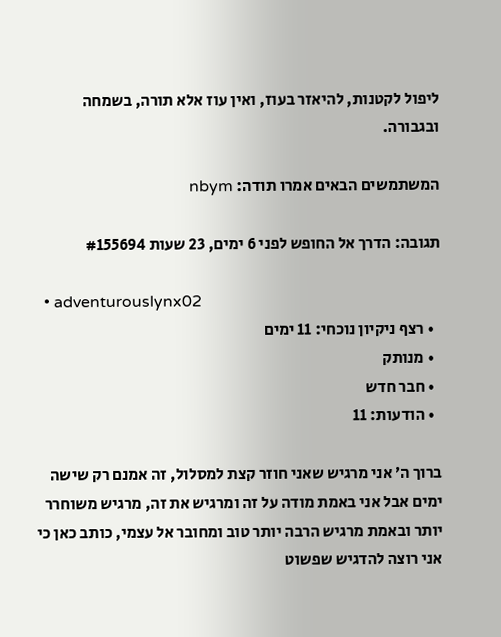ליפול לקטנות, להיאזר בעוז, ואין עוז אלא תורה, בשמחה ובגבורה.

המשתמשים הבאים אמרו תודה: nbym

תגובה: הדרך אל החופש לפני 6 ימים, 23 שעות #155694

  • adventurouslynx02
  • רצף ניקיון נוכחי: 11 ימים
  • מנותק
  • חבר חדש
  • הודעות: 11

ברוך ה׳ אני מרגיש שאני חוזר קצת למסלול, זה אמנם רק שישה ימים אבל אני באמת מודה על זה ומרגיש את זה, מרגיש משוחרר יותר ובאמת מרגיש הרבה יותר טוב ומחובר אל עצמי, כותב כאן כי אני רוצה להדגיש שפשוט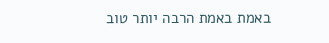באמת באמת הרבה יותר טוב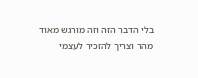בלי הדבר הזה וזה מורגש מאוד מהר וצריך להזכיר לעצמי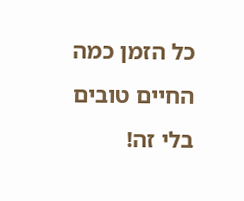כל הזמן כמה החיים טובים בלי זה!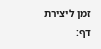זמן ליצירת דף: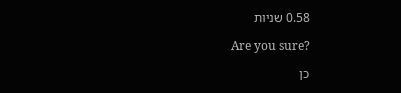0.58 שניות

Are you sure?

כן